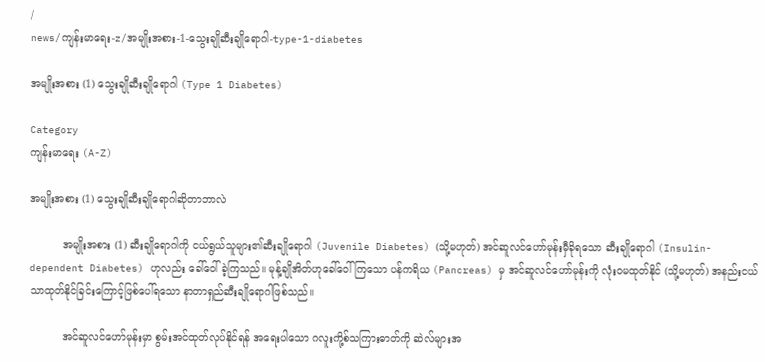/
news/ကျန်းမာရေး-z/အမျိုးအစား-1-သွေးချိုဆီးချိုရောဂါ-type-1-diabetes

အမျိုးအစား (1) သွေးချိုဆီးချိုရောဂါ (Type 1 Diabetes)

Category
ကျန်းမာရေး (A-Z)

အမျိုးအစား (1) သွေးချိုဆီးချိုရောဂါဆိုတာဘာလဲ

          အမျိုးအစား (1) ဆီးချိုရောဂါကို ငယ်ရွယ်သူများ၏ဆီးချိုရောဂါ (Juvenile Diabetes) (သို့မဟုတ်) အင်ဆူလင်ဟော်မုန်းမှီခိုရသော ဆီးချိုရောဂါ (Insulin-dependent Diabetes) ဟုလည်း ခေါ်ဝေါ်ခဲ့ကြသည်။ မုန့်ချိုအိတ်ဟုခေါ်ဝေါ်ကြသော ပန်ကရိယ (Pancreas) မှ အင်ဆူလင်ဟော်မုန်းကို လုံးဝမထုတ်နိုင် (သို့မဟုတ်) အနည်းငယ်သာထုတ်နိုင်ခြင်းကြောင့်ဖြစ်ပေါ်ရသော နာတာရှည်ဆီးချိုရောဂါဖြစ်သည်။

          အင်ဆူလင်ဟော်မုန်းမှာ စွမ်းအင်ထုတ်လုပ်နိုင်ရန် အရေးပါသော ဂလူးကို့စ်သကြားဓာတ်ကို ဆဲလ်များအ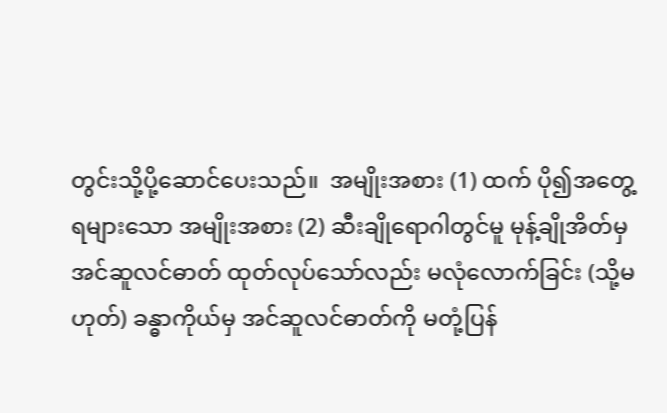တွင်းသို့ပို့ဆောင်ပေးသည်။  အမျိုးအစား (1) ထက် ပို၍အတွေ့ရများသော အမျိုးအစား (2) ဆီးချိုရောဂါတွင်မူ မုန့်ချိုအိတ်မှ အင်ဆူလင်ဓာတ် ထုတ်လုပ်သော်လည်း မလုံလောက်ခြင်း (သို့မဟုတ်) ခန္ဓာကိုယ်မှ အင်ဆူလင်ဓာတ်ကို မတုံ့ပြန်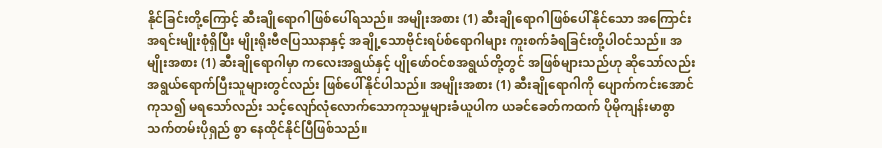နိုင်ခြင်းတို့ကြောင့် ဆီးချိုရောဂါဖြစ်ပေါ်ရသည်။ အမျိုးအစား (1) ဆီးချိုရောဂါဖြစ်ပေါ်နိုင်သော အကြောင်းအရင်းမျိုးစုံရှိပြီး မျိုးရိုးဗီဇပြဿနာနှင့် အချို့သောဗိုင်းရပ်စ်ရောဂါများ ကူးစက်ခံရခြင်းတို့ပါဝင်သည်။ အမျိုးအစား (1) ဆီးချိုရောဂါမှာ ကလေးအရွယ်နှင့် ပျိုဖော်ဝင်စအရွယ်တို့တွင် အဖြစ်များသည်ဟု ဆိုသော်လည်း အရွယ်ရောက်ပြီးသူများတွင်လည်း ဖြစ်ပေါ်နိုင်ပါသည်။ အမျိုးအစား (1) ဆီးချိုရောဂါကို ပျောက်ကင်းအောင်ကုသ၍ မရသော်လည်း သင့်လျော်လုံလောက်သောကုသမှုများခံယူပါက ယခင်ခေတ်ကထက် ပိုမိုကျန်းမာစွာသက်တမ်းပိုရှည် စွာ နေထိုင်နိုင်ပြီဖြစ်သည်။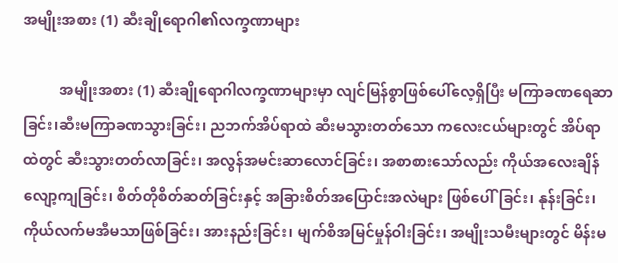အမျိုးအစား (1) ဆီးချိုရောဂါ၏လက္ခဏာများ

          အမျိုးအစား (1) ဆီးချိုရောဂါလက္ခဏာများမှာ လျင်မြန်စွာဖြစ်ပေါ်လေ့ရှိပြီး မကြာခဏရေဆာခြင်း၊ဆီးမကြာခဏသွားခြင်း၊ ညဘက်အိပ်ရာထဲ ဆီးမသွားတတ်သော ကလေးငယ်များတွင် အိပ်ရာထဲတွင် ဆီးသွားတတ်လာခြင်း၊ အလွန်အမင်းဆာလောင်ခြင်း၊ အစာစားသော်လည်း ကိုယ်အလေးချိန်လျော့ကျခြင်း၊ စိတ်တိုစိတ်ဆတ်ခြင်းနှင့် အခြားစိတ်အပြောင်းအလဲများ ဖြစ်ပေါ်ခြင်း၊ နုန်းခြင်း၊ ကိုယ်လက်မအီမသာဖြစ်ခြင်း၊ အားနည်းခြင်း၊ မျက်စိအမြင်မှုန်ဝါးခြင်း၊ အမျိုးသမီးများတွင် မိန်းမ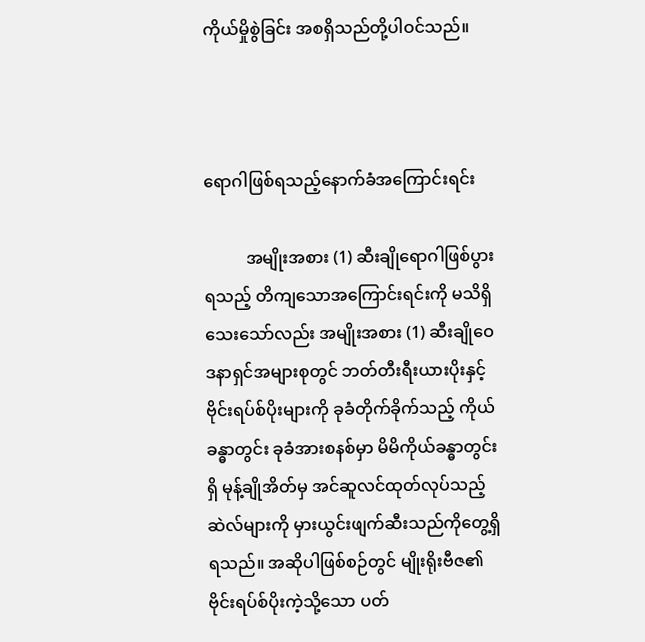ကိုယ်မှိုစွဲခြင်း အစရှိသည်တို့ပါဝင်သည်။



ရောဂါဖြစ်ရသည့်နောက်ခံအကြောင်းရင်း

          အမျိုးအစား (1) ဆီးချိုရောဂါဖြစ်ပွားရသည့် တိကျသောအကြောင်းရင်းကို မသိရှိသေးသော်လည်း အမျိုးအစား (1) ဆီးချိုဝေဒနာရှင်အများစုတွင် ဘတ်တီးရီးယားပိုးနှင့်ဗိုင်းရပ်စ်ပိုးများကို ခုခံတိုက်ခိုက်သည့် ကိုယ်ခန္ဓာတွင်း ခုခံအားစနစ်မှာ မိမိကိုယ်ခန္ဓာတွင်းရှိ မုန့်ချိုအိတ်မှ အင်ဆူလင်ထုတ်လုပ်သည့်ဆဲလ်များကို မှားယွင်းဖျက်ဆီးသည်ကိုတွေ့ရှိရသည်။ အဆိုပါဖြစ်စဉ်တွင် မျိုးရိုးဗီဇ၏ ဗိုင်းရပ်စ်ပိုးကဲ့သို့သော ပတ်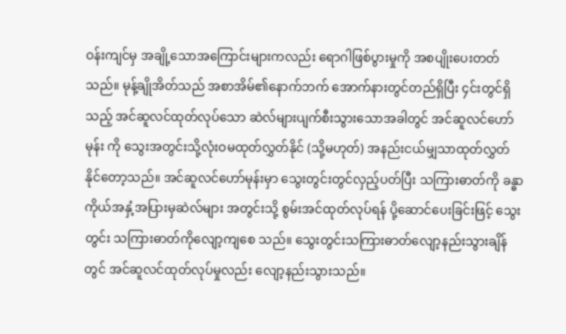ဝန်းကျင်မှ အချို့သောအကြောင်းများကလည်း ရောဂါဖြစ်ပွားမှုကို အစပျိုးပေးတတ်သည်။ မုန့်ချိုအိတ်သည် အစာအိမ်၏နောက်ဘက် အောက်နားတွင်တည်ရှိပြီး ၄င်းတွင်ရှိသည့် အင်ဆူလင်ထုတ်လုပ်သော ဆဲလ်များပျက်စီးသွားသောအခါတွင် အင်ဆူလင်ဟော်မုန်း ကို သွေးအတွင်းသို့လုံးဝမထုတ်လွှတ်နိုင် (သို့မဟုတ်) အနည်းငယ်မျှသာထုတ်လွှတ်နိုင်တော့သည်။ အင်ဆူလင်ဟော်မုန်းမှာ သွေးတွင်းတွင်လှည့်ပတ်ပြီး သကြားဓာတ်ကို ခန္ဓာကိုယ်အနှံ့အပြားမှဆဲလ်များ အတွင်းသို့ စွမ်းအင်ထုတ်လုပ်ရန် ပို့ဆောင်ပေးခြင်းဖြင့် သွေးတွင်း သကြားဓာတ်ကိုလျော့ကျစေ သည်။ သွေးတွင်းသကြားဓာတ်လျော့နည်းသွားချိန်တွင် အင်ဆူလင်ထုတ်လုပ်မှုလည်း လျော့နည်းသွားသည်။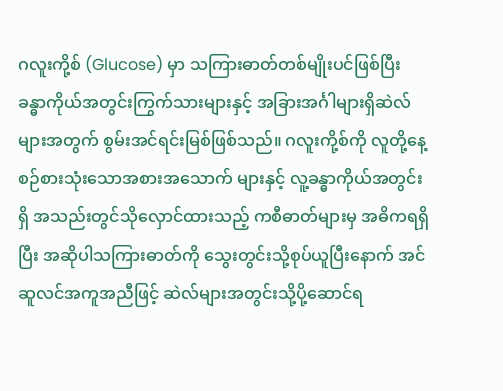ဂလူးကို့စ် (Glucose) မှာ သကြားဓာတ်တစ်မျိုးပင်ဖြစ်ပြီး ခန္ဓာကိုယ်အတွင်းကြွက်သားများနှင့် အခြားအင်္ဂါများရှိဆဲလ်များအတွက် စွမ်းအင်ရင်းမြစ်ဖြစ်သည်။ ဂလူးကို့စ်ကို လူတို့နေ့စဉ်စားသုံးသောအစားအသောက် များနှင့် လူ့ခန္ဓာကိုယ်အတွင်းရှိ အသည်းတွင်သိုလှောင်ထားသည့် ကစီဓာတ်များမှ အဓိကရရှိပြီး အဆိုပါသကြားဓာတ်ကို သွေးတွင်းသို့စုပ်ယူပြီးနောက် အင်ဆူလင်အကူအညီဖြင့် ဆဲလ်များအတွင်းသို့ပို့ဆောင်ရ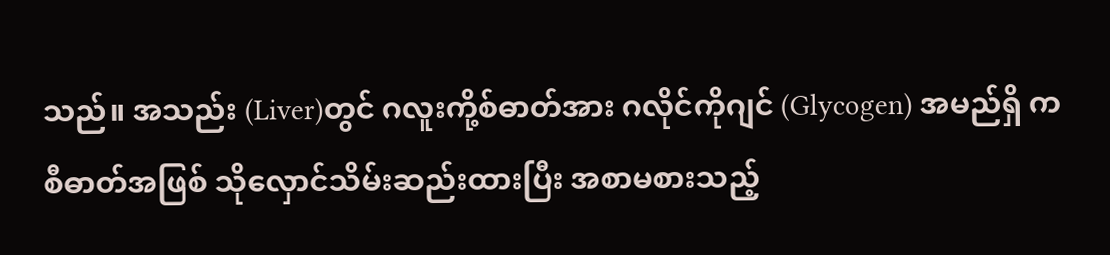သည်။ အသည်း (Liver)တွင် ဂလူးကို့စ်ဓာတ်အား ဂလိုင်ကိုဂျင် (Glycogen) အမည်ရှိ ကစီဓာတ်အဖြစ် သိုလှောင်သိမ်းဆည်းထားပြီး အစာမစားသည့်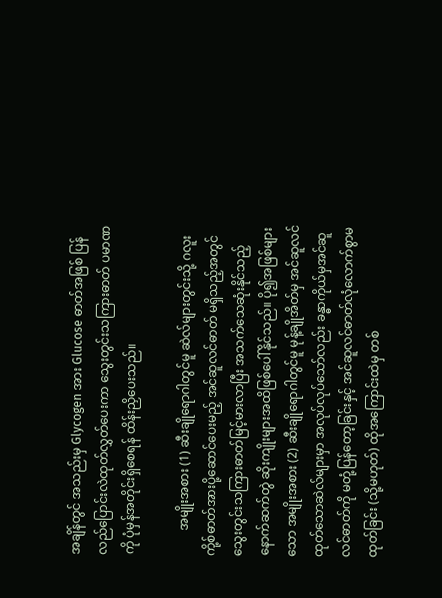အချိန်တွင် အသည်းမှ Glycogen အား Glucose ဓာတ်အဖြစ် ပြန်လည်ပြောင်းလဲထုတ်လွှတ်ပေးကာ သွေးတွင်းသကြားဓာတ် ပမာဏကို ပုံမှန်အတိုင်းရှိစေရန် ထိန်းညှိပေးသည်။

        အမျိုးအစား (1) ဆီးချိုရောဂါတွင်မူ ဆဲလ်များတွင်းသို့ ဂလူးကို့စ်ဓာတ်အားပို့ဆောင်ပေးမည့် အင်ဆူလင်ဓာတ် မရှိသည့်အတွင် သွေးတွင်းသကြားဓာတ်မြင့်မားလာပြီး အသက်သေဆုံးနိုင်သည့် နောက်ဆက်တွဲ ဆိုးကျိုးများအထိဖြစ်ပေါ်နိုင်သည်။ ပို၍အဖြစ်များသော အမျိုးအစား (2) ဆီးချိုရောဂါတွင်မူ မုန့်ချိုအိတ်မှ အင်ဆူလင်ထုတ်သောဆဲလ်များမှာ အလုပ်လုပ်သော်လည်း ခန္ဓာကိုယ်မှအင်ဆူလင်ဓာတ်ကို မတုံ့ပြန်တော့ခြင်းနှင့် အင်ဆူလင်ဓာတ်လုံလောက်စွာမထုတ်ခြင်း (သို့မဟုတ်) ထိုအကြောင်းထဲမှ တစ်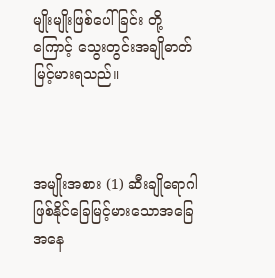မျိုးမျိုးဖြစ်ပေါ်ခြင်း တို့ကြောင့် သွေးတွင်းအချိုဓာတ်မြင့်မားရသည်။



အမျိုးအစား (1) ဆီးချိုရောဂါဖြစ်နိုင်ခြေမြင့်မားသောအခြေအနေ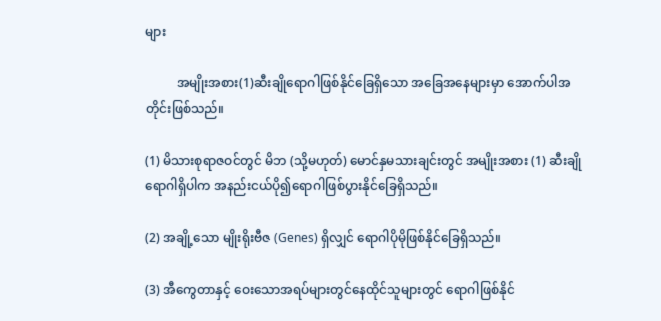များ

          အမျိုးအစား(1)ဆီးချိုရောဂါဖြစ်နိုင်ခြေရှိသော အခြေအနေများမှာ အောက်ပါအတိုင်းဖြစ်သည်။

(1) မိသားစုရာဇဝင်တွင် မိဘ (သို့မဟုတ်) မောင်နှမသားချင်းတွင် အမျိုးအစား (1) ဆီးချိုရောဂါရှိပါက အနည်းငယ်ပို၍ရောဂါဖြစ်ပွားနိုင်ခြေရှိသည်။

(2) အချို့သော မျိုးရိုးဗီဇ (Genes) ရှိလျှင် ရောဂါပိုမိုဖြစ်နိုင်ခြေရှိသည်။

(3) အီကွေတာနှင့် ဝေးသောအရပ်များတွင်နေထိုင်သူများတွင် ရောဂါဖြစ်နိုင်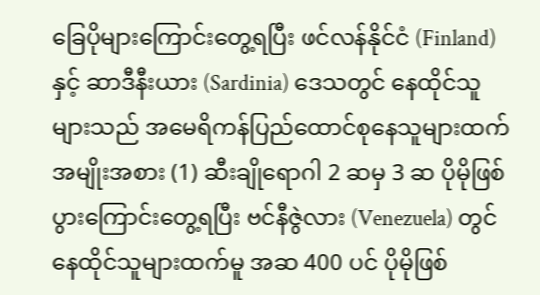ခြေပိုများကြောင်းတွေ့ရပြီး ဖင်လန်နိုင်ငံ (Finland) နှင့် ဆာဒီနီးယား (Sardinia) ဒေသတွင် နေထိုင်သူများသည် အမေရိကန်ပြည်ထောင်စုနေသူများထက် အမျိုးအစား (1) ဆီးချိုရောဂါ 2 ဆမှ 3 ဆ ပိုမိုဖြစ်ပွားကြောင်းတွေ့ရပြီး ဗင်နီဇွဲလား (Venezuela) တွင် နေထိုင်သူများထက်မူ အဆ 400 ပင် ပိုမိုဖြစ်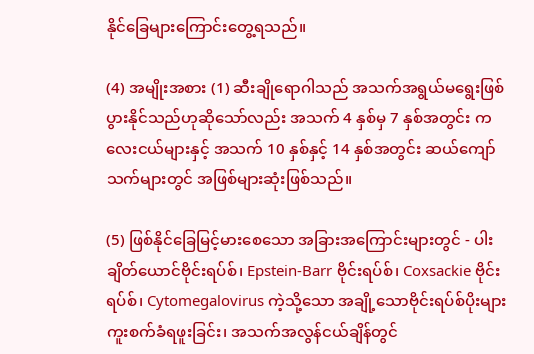နိုင်ခြေများကြောင်းတွေ့ရသည်။

(4) အမျိုးအစား (1) ဆီးချိုရောဂါသည် အသက်အရွယ်မရွေးဖြစ်ပွားနိုင်သည်ဟုဆိုသော်လည်း အသက် 4 နှစ်မှ 7 နှစ်အတွင်း ကလေးငယ်များနှင့် အသက် 10 နှစ်နှင့် 14 နှစ်အတွင်း ဆယ်ကျော်သက်များတွင် အဖြစ်များဆုံးဖြစ်သည်။

(5) ဖြစ်နိုင်ခြေမြင့်မားစေသော အခြားအကြောင်းများတွင် - ပါးချိတ်ယောင်ဗိုင်းရပ်စ်၊ Epstein-Barr ဗိုင်းရပ်စ်၊ Coxsackie ဗိုင်းရပ်စ်၊ Cytomegalovirus ကဲ့သို့သော အချို့သောဗိုင်းရပ်စ်ပိုးများ ကူးစက်ခံရဖူးခြင်း၊ အသက်အလွန်ငယ်ချိန်တွင်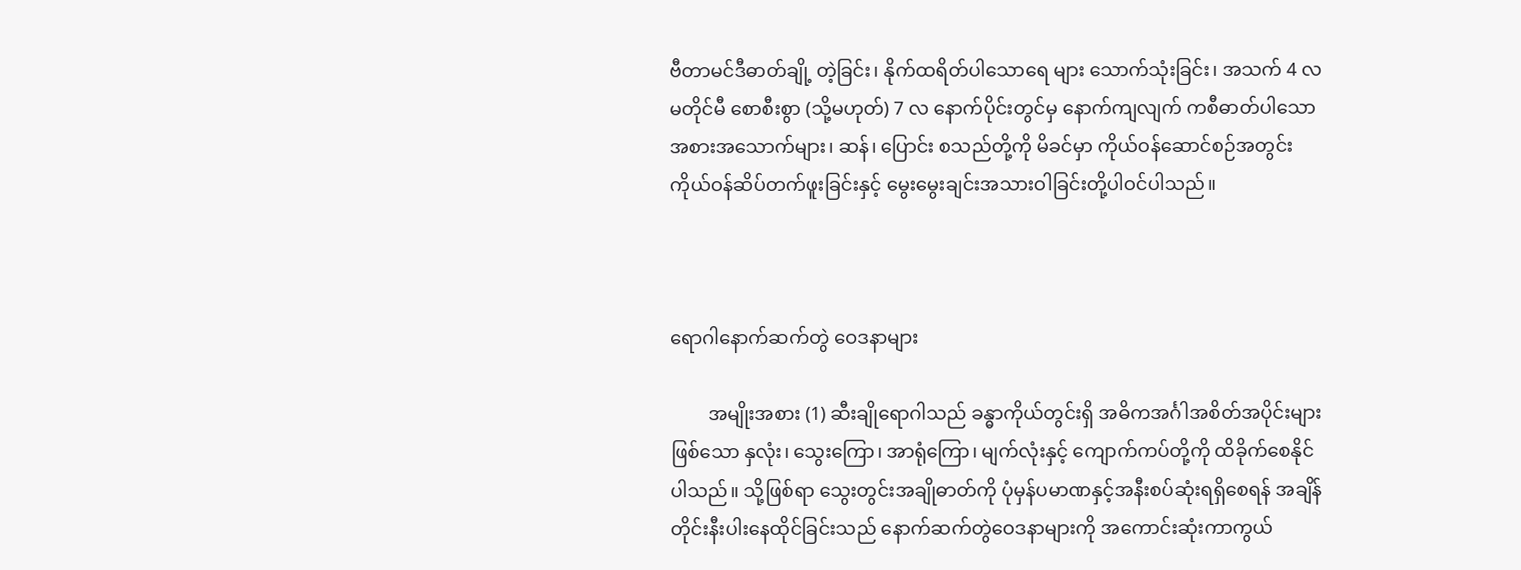ဗီတာမင်ဒီဓာတ်ချို့ တဲ့ခြင်း၊ နိုက်ထရိတ်ပါသောရေ များ သောက်သုံးခြင်း၊ အသက် 4 လမတိုင်မီ စောစီးစွာ (သို့မဟုတ်) 7 လ နောက်ပိုင်းတွင်မှ နောက်ကျလျက် ကစီဓာတ်ပါသော အစားအသောက်များ၊ ဆန်၊ ပြောင်း စသည်တို့ကို မိခင်မှာ ကိုယ်ဝန်ဆောင်စဉ်အတွင်း ကိုယ်ဝန်ဆိပ်တက်ဖူးခြင်းနှင့် မွေးမွေးချင်းအသားဝါခြင်းတို့ပါဝင်ပါသည်။



ရောဂါနောက်ဆက်တွဲ ဝေဒနာများ

        အမျိုးအစား (1) ဆီးချိုရောဂါသည် ခန္ဓာကိုယ်တွင်းရှိ အဓိကအင်္ဂါအစိတ်အပိုင်းများဖြစ်သော နှလုံး၊ သွေးကြော၊ အာရုံကြော၊ မျက်လုံးနှင့် ကျောက်ကပ်တို့ကို ထိခိုက်စေနိုင်ပါသည်။ သို့ဖြစ်ရာ သွေးတွင်းအချိုဓာတ်ကို ပုံမှန်ပမာဏနှင့်အနီးစပ်ဆုံးရရှိစေရန် အချိန်တိုင်းနီးပါးနေထိုင်ခြင်းသည် နောက်ဆက်တွဲဝေဒနာများကို အကောင်းဆုံးကာကွယ်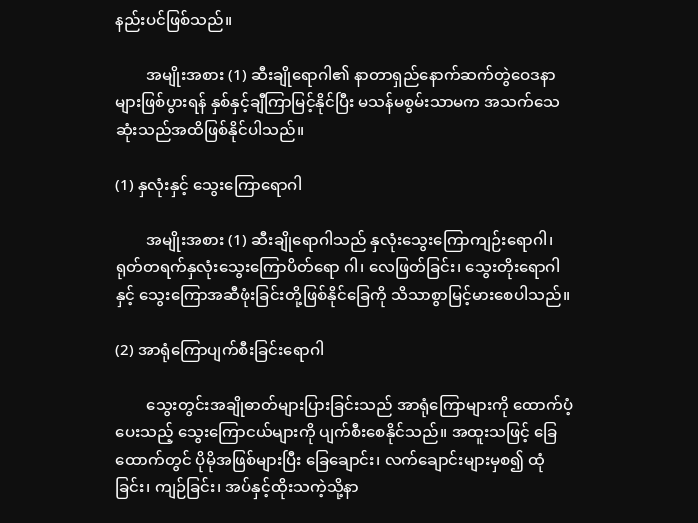နည်းပင်ဖြစ်သည်။

        အမျိုးအစား (1) ဆီးချိုရောဂါ၏ နာတာရှည်နောက်ဆက်တွဲဝေဒနာများဖြစ်ပွားရန် နှစ်နှင့်ချီကြာမြင့်နိုင်ပြီး မသန်မစွမ်းသာမက အသက်သေဆုံးသည်အထိဖြစ်နိုင်ပါသည်။

(1) နှလုံးနှင့် သွေးကြောရောဂါ

        အမျိုးအစား (1) ဆီးချိုရောဂါသည် နှလုံးသွေးကြောကျဉ်းရောဂါ၊ ရုတ်တရက်နှလုံးသွေးကြောပိတ်ရော ဂါ၊ လေဖြတ်ခြင်း၊ သွေးတိုးရောဂါနှင့် သွေးကြောအဆီဖုံးခြင်းတို့ဖြစ်နိုင်ခြေကို သိသာစွာမြင့်မားစေပါသည်။

(2) အာရုံကြောပျက်စီးခြင်းရောဂါ

        သွေးတွင်းအချိုဓာတ်များပြားခြင်းသည် အာရုံကြောများကို ထောက်ပံ့ပေးသည့် သွေးကြောငယ်များကို ပျက်စီးစေနိုင်သည်။ အထူးသဖြင့် ခြေထောက်တွင် ပိုမိုအဖြစ်များပြီး ခြေချောင်း၊ လက်ချောင်းများမှစ၍ ထုံခြင်း၊ ကျဉ်ခြင်း၊ အပ်နှင့်ထိုးသကဲ့သို့နာ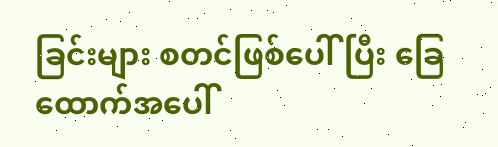ခြင်းများ စတင်ဖြစ်ပေါ်ပြီး ခြေထောက်အပေါ်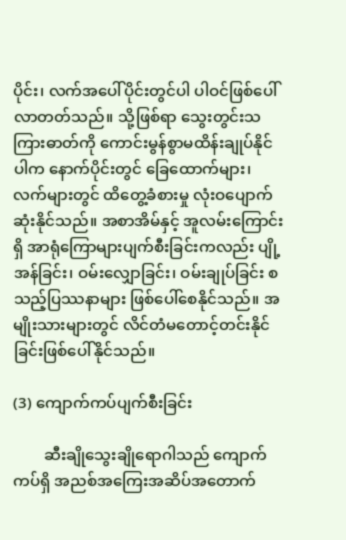ပိုင်း၊ လက်အပေါ်ပိုင်းတွင်ပါ ပါဝင်ဖြစ်ပေါ်လာတတ်သည်။ သို့ဖြစ်ရာ သွေးတွင်းသကြားဓာတ်ကို ကောင်းမွန်စွာမထိန်းချုပ်နိုင် ပါက နောက်ပိုင်းတွင် ခြေထောက်များ၊ လက်များတွင် ထိတွေ့ခံစားမှု လုံးဝပျောက်ဆုံးနိုင်သည်။ အစာအိမ်နှင့် အူလမ်းကြောင်းရှိ အာရုံကြောများပျက်စီးခြင်းကလည်း ပျို့အန်ခြင်း၊ ဝမ်းလျှောခြင်း၊ ဝမ်းချုပ်ခြင်း စသည့်ပြဿနာများ ဖြစ်ပေါ်စေနိုင်သည်။ အမျိုးသားများတွင် လိင်တံမတောင့်တင်းနိုင်ခြင်းဖြစ်ပေါ်နိုင်သည်။

(3) ကျောက်ကပ်ပျက်စီးခြင်း

        ဆီးချိုသွေးချိုရောဂါသည် ကျောက်ကပ်ရှိ အညစ်အကြေးအဆိပ်အတောက်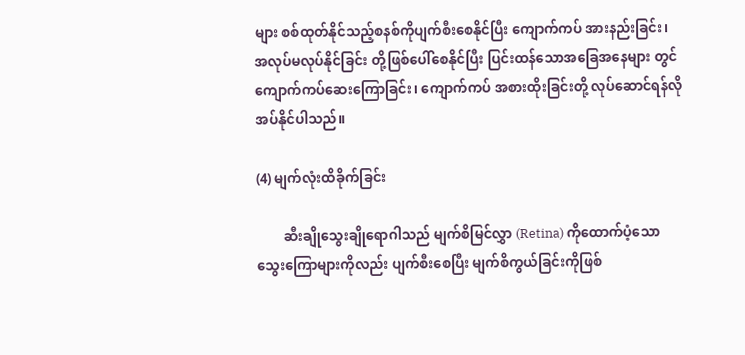များ စစ်ထုတ်နိုင်သည့်စနစ်ကိုပျက်စီးစေနိုင်ပြီး ကျောက်ကပ် အားနည်းခြင်း၊ အလုပ်မလုပ်နိုင်ခြင်း တို့ဖြစ်ပေါ်စေနိုင်ပြီး ပြင်းထန်သောအခြေအနေများ တွင် ကျောက်ကပ်ဆေးကြောခြင်း၊ ကျောက်ကပ် အစားထိုးခြင်းတို့ လုပ်ဆောင်ရန်လိုအပ်နိုင်ပါသည်။

(4) မျက်လုံးထိခိုက်ခြင်း

        ဆီးချိုသွေးချိုရောဂါသည် မျက်စိမြင်လွှာ (Retina) ကိုထောက်ပံ့သော သွေးကြောများကိုလည်း ပျက်စီးစေပြီး မျက်စိကွယ်ခြင်းကိုဖြစ်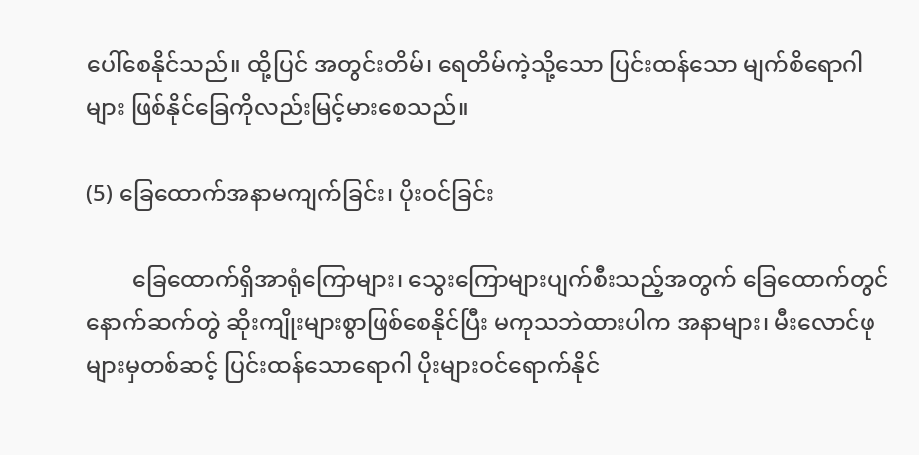ပေါ်စေနိုင်သည်။ ထို့ပြင် အတွင်းတိမ်၊ ရေတိမ်ကဲ့သို့သော ပြင်းထန်သော မျက်စိရောဂါများ ဖြစ်နိုင်ခြေကိုလည်းမြင့်မားစေသည်။

(5) ခြေထောက်အနာမကျက်ခြင်း၊ ပိုးဝင်ခြင်း

        ခြေထောက်ရှိအာရုံကြောများ၊ သွေးကြောများပျက်စီးသည့်အတွက် ခြေထောက်တွင် နောက်ဆက်တွဲ ဆိုးကျိုးများစွာဖြစ်စေနိုင်ပြီး မကုသဘဲထားပါက အနာများ၊ မီးလောင်ဖုများမှတစ်ဆင့် ပြင်းထန်သောရောဂါ ပိုးများဝင်ရောက်နိုင်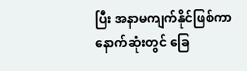ပြီး အနာမကျက်နိုင်ဖြစ်ကာ နောက်ဆုံးတွင် ခြေ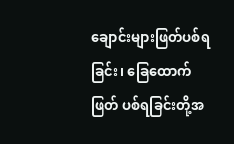ချောင်းများဖြတ်ပစ်ရခြင်း၊ ခြေထောက်ဖြတ် ပစ်ရခြင်းတို့အ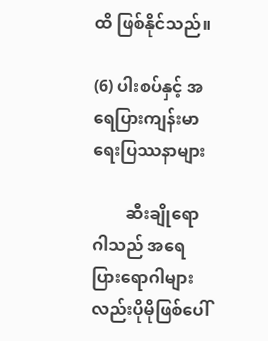ထိ ဖြစ်နိုင်သည်။

(6) ပါးစပ်နှင့် အရေပြားကျန်းမာရေးပြဿနာများ

        ဆီးချိုရောဂါသည် အရေပြားရောဂါများလည်းပိုမိုဖြစ်ပေါ်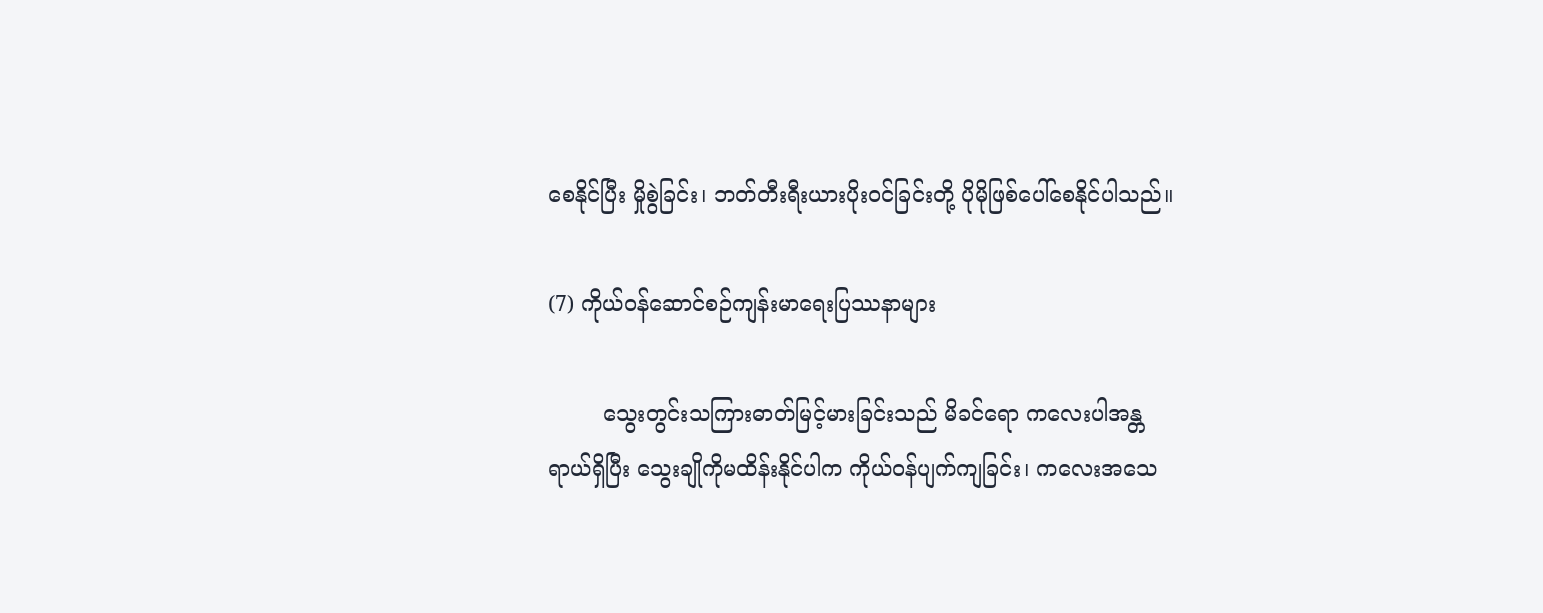စေနိုင်ပြီး မှိုစွဲခြင်း၊ ဘတ်တီးရီးယားပိုးဝင်ခြင်းတို့ ပိုမိုဖြစ်ပေါ်စေနိုင်ပါသည်။

(7) ကိုယ်ဝန်ဆောင်စဉ်ကျန်းမာရေးပြဿနာများ

        သွေးတွင်းသကြားဓာတ်မြင့်မားခြင်းသည် မိခင်ရော ကလေးပါအန္တရာယ်ရှိပြီး သွေးချိုကိုမထိန်းနိုင်ပါက ကိုယ်ဝန်ပျက်ကျခြင်း၊ ကလေးအသေ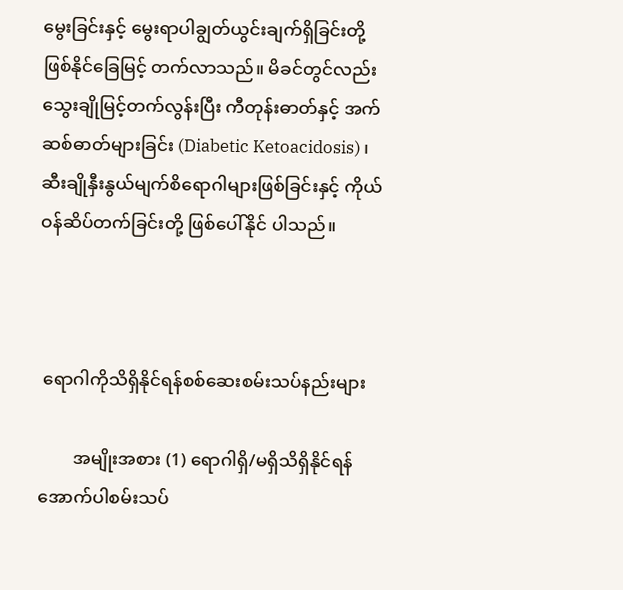မွေးခြင်းနှင့် မွေးရာပါချွတ်ယွင်းချက်ရှိခြင်းတို့ ဖြစ်နိုင်ခြေမြင့် တက်လာသည်။ မိခင်တွင်လည်း သွေးချိုမြင့်တက်လွန်းပြီး ကီတုန်းဓာတ်နှင့် အက်ဆစ်ဓာတ်များခြင်း (Diabetic Ketoacidosis)၊ ဆီးချိုနှီးနွယ်မျက်စိရောဂါများဖြစ်ခြင်းနှင့် ကိုယ်ဝန်ဆိပ်တက်ခြင်းတို့ ဖြစ်ပေါ်နိုင် ပါသည်။



 ရောဂါကိုသိရှိနိုင်ရန်စစ်ဆေးစမ်းသပ်နည်းများ

        အမျိုးအစား (1) ရောဂါရှိ/မရှိသိရှိနိုင်ရန် အောက်ပါစမ်းသပ်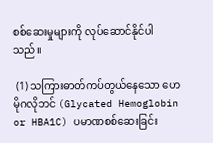စစ်ဆေးမှုများကို လုပ်ဆောင်နိုင်ပါသည်။

 (1) သကြားဓာတ်ကပ်တွယ်နေသော ဟေမိုဂလိုဘင် (Glycated Hemoglobin or HBA1C) ပမာဏစစ်ဆေးခြင်း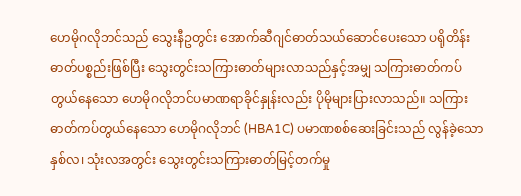ဟေမိုဂလိုဘင်သည် သွေးနီဥတွင်း အောက်ဆီဂျင်ဓာတ်သယ်ဆောင်ပေးသော ပရိုတိန်းဓာတ်ပစ္စည်းဖြစ်ပြီး သွေးတွင်းသကြားဓာတ်များလာသည်နှင့်အမျှ သကြားဓာတ်ကပ်တွယ်နေသော ဟေမိုဂလိုဘင်ပမာဏရာခိုင်နှုန်းလည်း ပိုမိုများပြားလာသည်။ သကြားဓာတ်ကပ်တွယ်နေသော ဟေမိုဂလိုဘင် (HBA1C) ပမာဏစစ်ဆေးခြင်းသည် လွန်ခဲ့သောနှစ်လ၊ သုံးလအတွင်း သွေးတွင်းသကြားဓာတ်မြင့်တက်မှု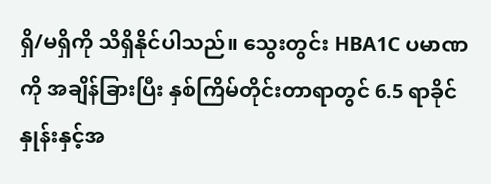ရှိ/မရှိကို သိရှိနိုင်ပါသည်။ သွေးတွင်း HBA1C ပမာဏကို အချိန်ခြားပြီး နှစ်ကြိမ်တိုင်းတာရာတွင် 6.5 ရာခိုင်နှုန်းနှင့်အ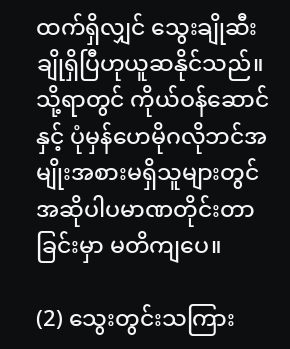ထက်ရှိလျှင် သွေးချိုဆီးချိုရှိပြီဟုယူဆနိုင်သည်။ သို့ရာတွင် ကိုယ်ဝန်ဆောင်နှင့် ပုံမှန်ဟေမိုဂလိုဘင်အမျိုးအစားမရှိသူများတွင် အဆိုပါပမာဏတိုင်းတာခြင်းမှာ မတိကျပေ။

(2) သွေးတွင်းသကြား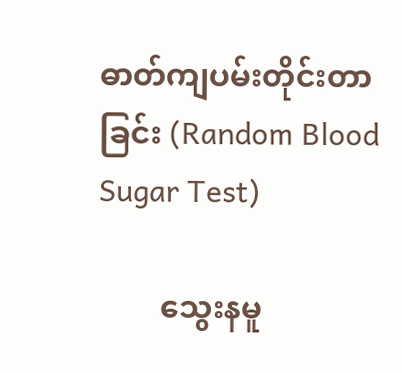ဓာတ်ကျပမ်းတိုင်းတာခြင်း (Random Blood Sugar Test)

        သွေးနမူ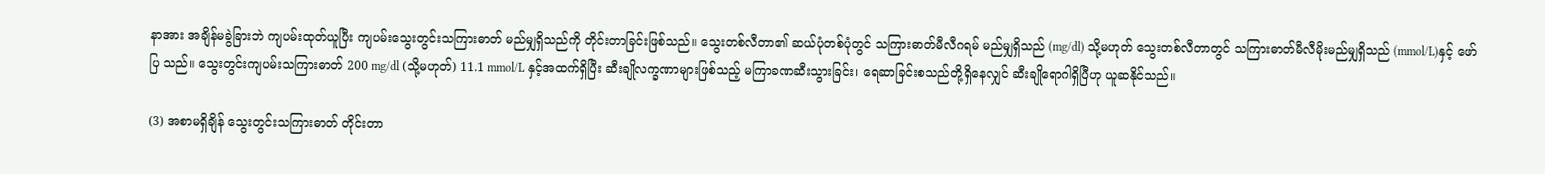နာအား အချိန်မခွဲခြားဘဲ ကျပမ်းထုတ်ယူပြီး ကျပမ်းသွေးတွင်းသကြားဓာတ် မည်မျှရှိသည်ကို တိုင်းတာခြင်းဖြစ်သည်။ သွေးတစ်လီတာ၏ ဆယ်ပုံတစ်ပုံတွင် သကြားဓာတ်မီလီဂရမ် မည်မျှရှိသည် (mg/dl) သို့မဟုတ် သွေးတစ်လီတာတွင် သကြားဓာတ်မီလီမိုးမည်မျှရှိသည် (mmol/L)နှင့် ဖော်ပြ သည်။ သွေးတွင်းကျပမ်းသကြားဓာတ် 200 mg/dl (သို့မဟုတ်) 11.1 mmol/L နှင့်အထက်ရှိပြီး ဆီးချိုလက္ခဏာများဖြစ်သည့် မကြာခဏဆီးသွားခြင်း၊ ရေဆာခြင်းစသည်တို့ရှိနေလျှင် ဆီးချိုရောဂါရှိပြီဟု ယူဆနိုင်သည်။

(3) အစာမရှိချိန် သွေးတွင်းသကြားဓာတ် တိုင်းတာ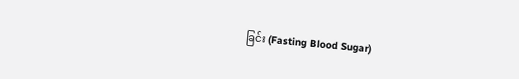ခြင်း (Fasting Blood Sugar)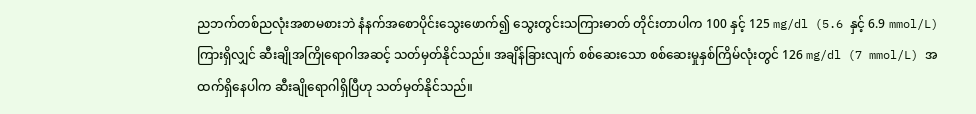ညဘက်တစ်ညလုံးအစာမစားဘဲ နံနက်အစောပိုင်းသွေးဖောက်၍ သွေးတွင်းသကြားဓာတ် တိုင်းတာပါက 100 နှင့် 125 mg/dl (5.6 နှင့် 6.9 mmol/L) ကြားရှိလျှင် ဆီးချိုအကြိုရောဂါအဆင့် သတ်မှတ်နိုင်သည်။ အချိန်ခြားလျက် စစ်ဆေးသော စစ်ဆေးမှုနှစ်ကြိမ်လုံးတွင် 126 mg/dl (7 mmol/L) အထက်ရှိနေပါက ဆီးချိုရောဂါရှိပြီဟု သတ်မှတ်နိုင်သည်။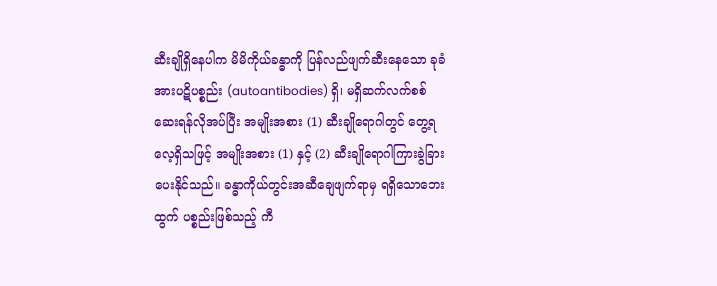ဆီးချိုရှိနေပါက မိမိကိုယ်ခန္ဓာကို ပြန်လည်ဖျက်ဆီးနေသော ခုခံအားပဋိပစ္စည်း (autoantibodies) ရှိ၊ မရှိဆက်လက်စစ်ဆေးရန်လိုအပ်ပြီး အမျိုးအစား (1) ဆီးချိုရောဂါတွင် တွေ့ရလေ့ရှိသဖြင့် အမျိုးအစား (1) နှင့် (2) ဆီးချိုရောဂါကြားခွဲခြားပေးနိုင်သည်။ ခန္ဓာကိုယ်တွင်းအဆီချေဖျက်ရာမှ ရရှိသောဘေးထွက် ပစ္စည်းဖြစ်သည့် ကီ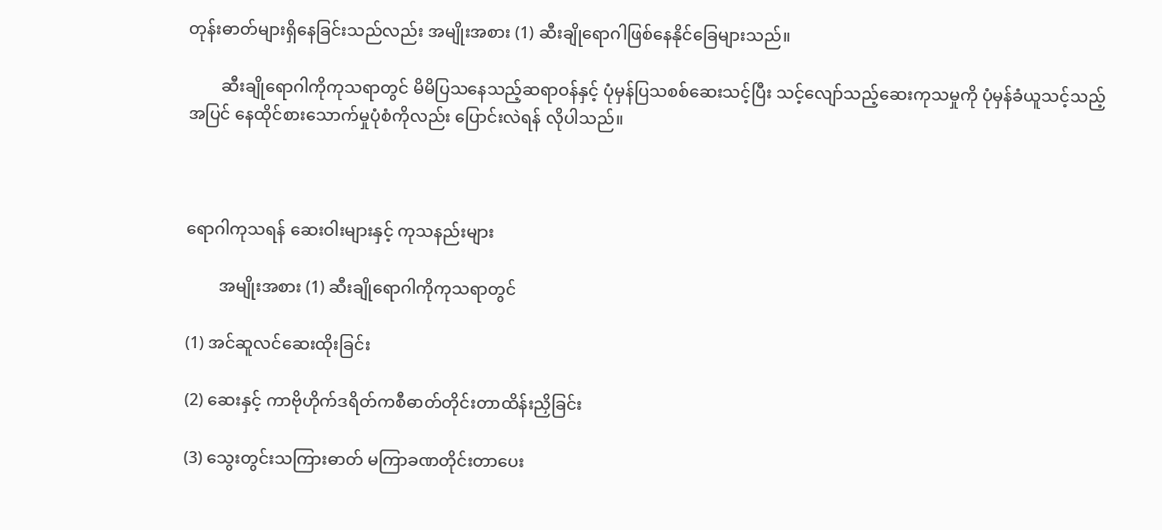တုန်းဓာတ်များရှိနေခြင်းသည်လည်း အမျိုးအစား (1) ဆီးချိုရောဂါဖြစ်နေနိုင်ခြေများသည်။

        ဆီးချိုရောဂါကိုကုသရာတွင် မိမိပြသနေသည့်ဆရာဝန်နှင့် ပုံမှန်ပြသစစ်ဆေးသင့်ပြီး သင့်လျော်သည့်ဆေးကုသမှုကို ပုံမှန်ခံယူသင့်သည့်အပြင် နေထိုင်စားသောက်မှုပုံစံကိုလည်း ပြောင်းလဲရန် လိုပါသည်။



ရောဂါကုသရန် ဆေးဝါးများနှင့် ကုသနည်းများ

        အမျိုးအစား (1) ဆီးချိုရောဂါကိုကုသရာတွင်

(1) အင်ဆူလင်ဆေးထိုးခြင်း

(2) ဆေးနှင့် ကာဗိုဟိုက်ဒရိတ်ကစီဓာတ်တိုင်းတာထိန်းညှိခြင်း

(3) သွေးတွင်းသကြားဓာတ် မကြာခဏတိုင်းတာပေး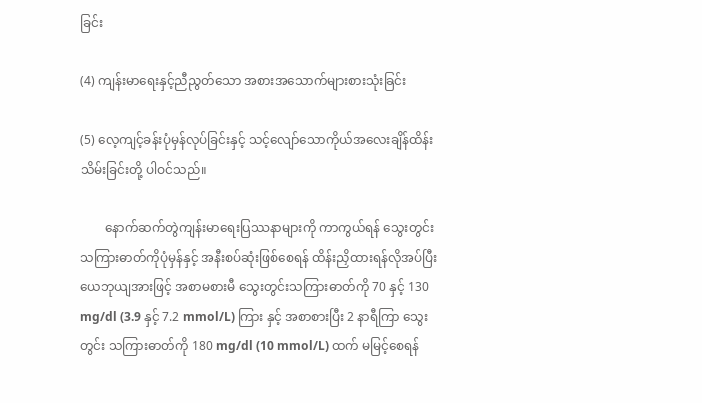ခြင်း

(4) ကျန်းမာရေးနှင့်ညီညွတ်သော အစားအသောက်များစားသုံးခြင်း

(5) လေ့ကျင့်ခန်းပုံမှန်လုပ်ခြင်းနှင့် သင့်လျော်သောကိုယ်အလေးချိန်ထိန်းသိမ်းခြင်းတို့ ပါဝင်သည်။

        နောက်ဆက်တွဲကျန်းမာရေးပြဿနာများကို ကာကွယ်ရန် သွေးတွင်းသကြားဓာတ်ကိုပုံမှန်နှင့် အနီးစပ်ဆုံးဖြစ်စေရန် ထိန်းညှိထားရန်လိုအပ်ပြီး ယေဘုယျအားဖြင့် အစာမစားမီ သွေးတွင်းသကြားဓာတ်ကို 70 နှင့် 130 mg/dl (3.9 နှင့် 7.2 mmol/L) ကြား နှင့် အစာစားပြီး 2 နာရီကြာ သွေးတွင်း သကြားဓာတ်ကို 180 mg/dl (10 mmol/L) ထက် မမြင့်စေရန်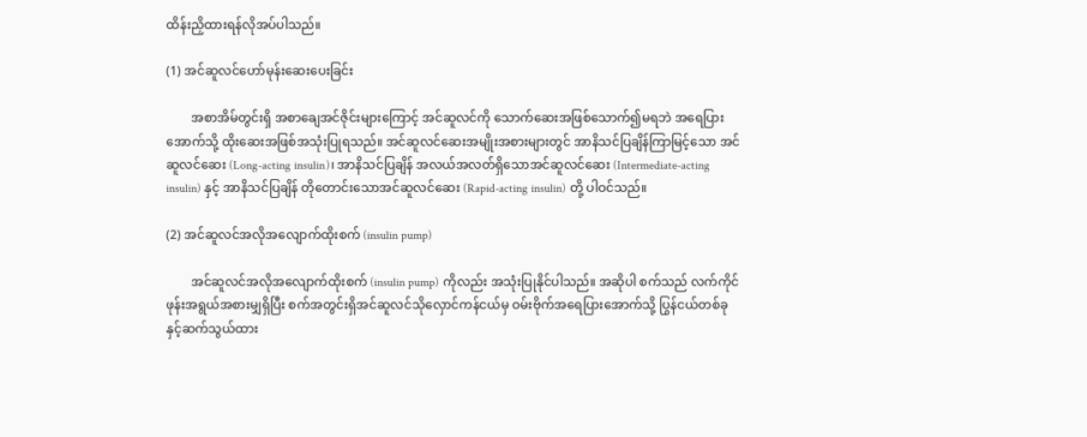ထိန်းညှိထားရန်လိုအပ်ပါသည်။

(1) အင်ဆူလင်ဟော်မုန်းဆေးပေးခြင်း

        အစာအိမ်တွင်းရှိ အစာချေအင်ဇိုင်းများကြောင့် အင်ဆူလင်ကို သောက်ဆေးအဖြစ်သောက်၍မရဘဲ အရေပြားအောက်သို့ ထိုးဆေးအဖြစ်အသုံးပြုရသည်။ အင်ဆူလင်ဆေးအမျိုးအစားများတွင် အာနိသင်ပြချိန်ကြာမြင့်သော အင်ဆူလင်ဆေး (Long-acting insulin)၊ အာနိသင်ပြချိန် အလယ်အလတ်ရှိသောအင်ဆူလင်ဆေး (Intermediate-acting insulin) နှင့် အာနိသင်ပြချိန် တိုတောင်းသောအင်ဆူလင်ဆေး (Rapid-acting insulin) တို့ ပါဝင်သည်။

(2) အင်ဆူလင်အလိုအလျောက်ထိုးစက် (insulin pump)

        အင်ဆူလင်အလိုအလျောက်ထိုးစက် (insulin pump) ကိုလည်း အသုံးပြုနိုင်ပါသည်။ အဆိုပါ စက်သည် လက်ကိုင်ဖုန်းအရွယ်အစားမျှရှိပြီး စက်အတွင်းရှိအင်ဆူလင်သိုလှောင်ကန်ငယ်မှ ဝမ်းဗိုက်အရေပြားအောက်သို့ ပြွန်ငယ်တစ်ခုနှင့်ဆက်သွယ်ထား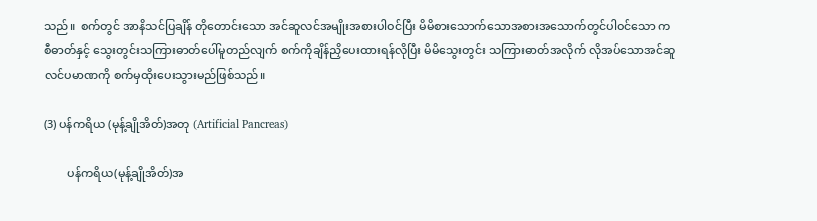သည်။  စက်တွင် အာနိသင်ပြချိန် တိုတောင်းသော အင်ဆူလင်အမျိုးအစားပါဝင်ပြီး မိမိစားသောက်သောအစားအသောက်တွင်ပါဝင်သော ကစီဓာတ်နှင့် သွေးတွင်းသကြားဓာတ်ပေါ်မူတည်လျက် စက်ကိုချိန်ညှိပေးထားရန်လိုပြီး မိမိသွေးတွင်း သကြားဓာတ်အလိုက် လိုအပ်သောအင်ဆူလင်ပမာဏကို စက်မှထိုးပေးသွားမည်ဖြစ်သည်။

(3) ပန်ကရိယ (မုန့်ချိုအိတ်)အတု (Artificial Pancreas)

        ပန်ကရိယ(မုန့်ချိုအိတ်)အ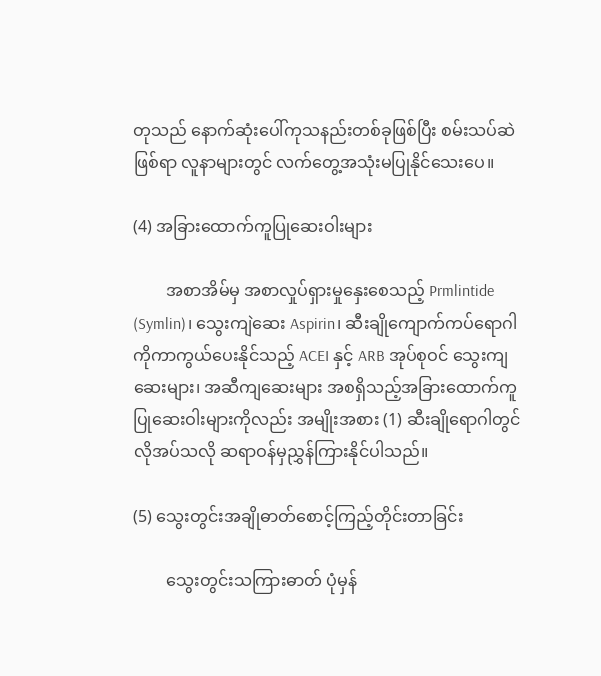တုသည် နောက်ဆုံးပေါ်ကုသနည်းတစ်ခုဖြစ်ပြီး စမ်းသပ်ဆဲဖြစ်ရာ လူနာများတွင် လက်တွေ့အသုံးမပြုနိုင်သေးပေ။

(4) အခြားထောက်ကူပြုဆေးဝါးများ

        အစာအိမ်မှ အစာလှုပ်ရှားမှုနှေးစေသည့် Prmlintide (Symlin)၊ သွေးကျဲဆေး Aspirin၊ ဆီးချိုကျောက်ကပ်ရောဂါကိုကာကွယ်ပေးနိုင်သည့် ACEI နှင့် ARB အုပ်စုဝင် သွေးကျဆေးများ၊ အဆီကျဆေးများ အစရှိသည့်အခြားထောက်ကူပြုဆေးဝါးများကိုလည်း အမျိုးအစား (1) ဆီးချိုရောဂါတွင် လိုအပ်သလို ဆရာဝန်မှညွှန်ကြားနိုင်ပါသည်။

(5) သွေးတွင်းအချိုဓာတ်စောင့်ကြည့်တိုင်းတာခြင်း

        သွေးတွင်းသကြားဓာတ် ပုံမှန်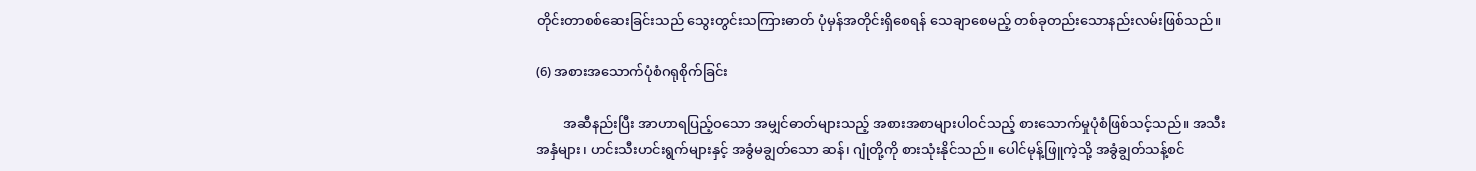တိုင်းတာစစ်ဆေးခြင်းသည် သွေးတွင်းသကြားဓာတ် ပုံမှန်အတိုင်းရှိစေရန် သေချာစေမည့် တစ်ခုတည်းသောနည်းလမ်းဖြစ်သည်။

(6) အစားအသောက်ပုံစံဂရုစိုက်ခြင်း

        အဆီနည်းပြီး အာဟာရပြည့်ဝသော အမျှင်ဓာတ်များသည့် အစားအစာများပါဝင်သည့် စားသောက်မှုပုံစံဖြစ်သင့်သည်။ အသီးအနှံများ၊ ဟင်းသီးဟင်းရွက်များနှင့် အခွံမချွတ်သော ဆန်၊ ဂျုံတို့ကို စားသုံးနိုင်သည်။ ပေါင်မုန့်ဖြူကဲ့သို့ အခွံချွတ်သန့်စင်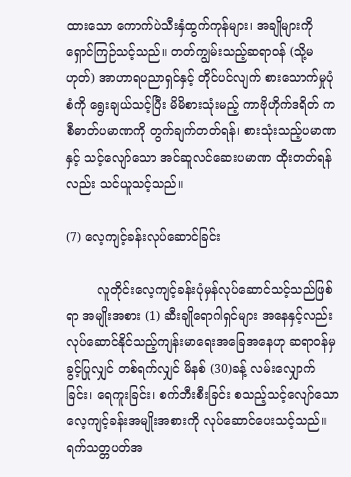ထားသော ကောက်ပဲသီးနှံထွက်ကုန်များ၊ အချိုများကို ရှောင်ကြဉ်သင့်သည်။ တတ်ကျွမ်းသည့်ဆရာဝန် (သို့မဟုတ်) အာဟာရပညာရှင်နှင့် တိုင်ပင်လျက် စားသောက်မှုပုံစံကို ရွေးချယ်သင့်ပြီး မိမိစားသုံးမည့် ကာဗိုဟိုက်ဒရိတ် ကစီဓာတ်ပမာဏကို တွက်ချက်တတ်ရန်၊ စားသုံးသည့်ပမာဏနှင့် သင့်လျော်သော အင်ဆူလင်ဆေးပမာဏ ထိုးတတ်ရန်လည်း သင်ယူသင့်သည်။

(7) လေ့ကျင့်ခန်းလုပ်ဆောင်ခြင်း

        လူတိုင်းလေ့ကျင့်ခန်းပုံမှန်လုပ်ဆောင်သင့်သည်ဖြစ်ရာ အမျိုးအစား (1) ဆီးချိုရောဂါရှင်များ အနေနှင့်လည်း လုပ်ဆောင်နိုင်သည့်ကျန်းမာရေးအခြေအနေဟု ဆရာဝန်မှခွင့်ပြုလျှင် တစ်ရက်လျှင် မိနစ် (30)ခန့် လမ်းလျှောက်ခြင်း၊ ရေကူးခြင်း၊ စက်ဘီးစီးခြင်း စသည့်သင့်လျော်သော လေ့ကျင့်ခန်းအမျိုးအစားကို လုပ်ဆောင်ပေးသင့်သည်။ ရက်သတ္တပတ်အ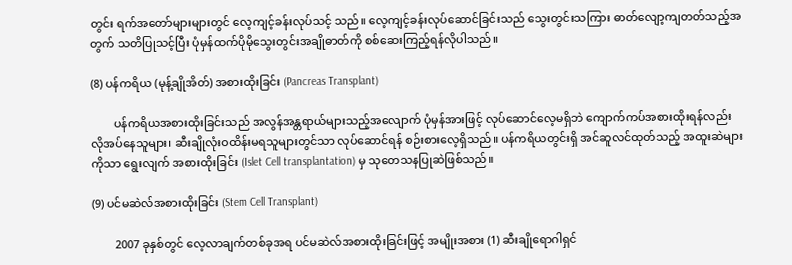တွင်း ရက်အတော်များများတွင် လေ့ကျင့်ခန်းလုပ်သင့် သည်။ လေ့ကျင့်ခန်းလုပ်ဆောင်ခြင်းသည် သွေးတွင်းသကြား ဓာတ်လျော့ကျတတ်သည့်အတွက် သတိပြုသင့်ပြီး ပုံမှန်ထက်ပိုမိုသွေးတွင်းအချိုဓာတ်ကို စစ်ဆေးကြည့်ရန်လိုပါသည်။

(8) ပန်ကရိယ (မုန့်ချိုအိတ်) အစားထိုးခြင်း (Pancreas Transplant)

        ပန်ကရိယအစားထိုးခြင်းသည် အလွန်အန္တရာယ်များသည့်အလျောက် ပုံမှန်အားဖြင့် လုပ်ဆောင်လေ့မရှိဘဲ ကျောက်ကပ်အစားထိုးရန်လည်း လိုအပ်နေသူများ၊ ဆီးချိုလုံးဝထိန်းမရသူများတွင်သာ လုပ်ဆောင်ရန် စဉ်းစားလေ့ရှိသည်။ ပန်ကရိယတွင်းရှိ အင်ဆူလင်ထုတ်သည့် အထူးဆဲများကိုသာ ရွေးလျက် အစားထိုးခြင်း (Islet Cell transplantation) မှ သုတေသနပြုဆဲဖြစ်သည်။

(9) ပင်မဆဲလ်အစားထိုးခြင်း (Stem Cell Transplant)

        2007 ခုနှစ်တွင် လေ့လာချက်တစ်ခုအရ ပင်မဆဲလ်အစားထိုးခြင်းဖြင့် အမျိုးအစား (1) ဆီးချိုရောဂါရှင်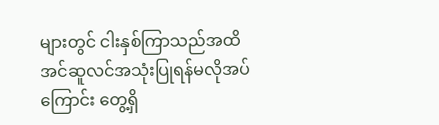များတွင် ငါးနှစ်ကြာသည်အထိ အင်ဆူလင်အသုံးပြုရန်မလိုအပ်ကြောင်း တွေ့ရှိ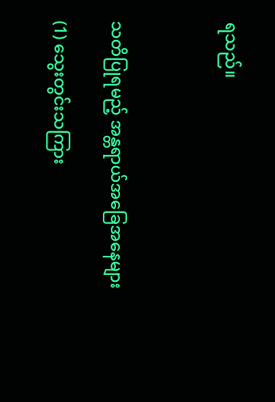ရသည်။



သတိပြုရမည့် အန္တရာယ်အခြေအနေများ

(1) သွေးတွင်းသကြား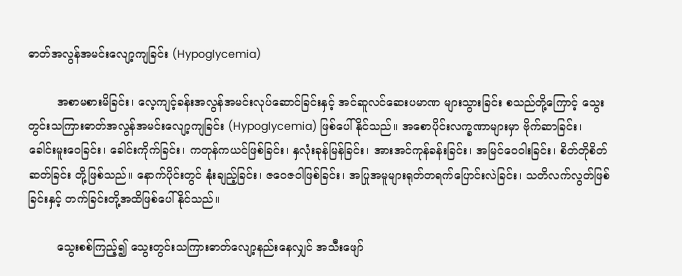ဓာတ်အလွန်အမင်းလျော့ကျခြင်း (Hypoglycemia)

        အစာမစားမိခြင်း၊ လေ့ကျင့်ခန်းအလွန်အမင်းလုပ်ဆောင်ခြင်းနှင့် အင်ဆူလင်ဆေးပမာဏ များသွားခြင်း စသည်တို့ကြောင့် သွေးတွင်းသကြားဓာတ်အလွန်အမင်းလျော့ကျခြင်း (Hypoglycemia) ဖြစ်ပေါ်နိုင်သည်။ အစောပိုင်းလက္ခဏာများမှာ ဗိုက်ဆာခြင်း၊ ခေါင်းမူးဝေခြင်း၊ ခေါင်းကိုက်ခြင်း၊ ကတုန်ကယင်ဖြစ်ခြင်း၊ နှလုံးခုန်မြန်ခြင်း၊ အားအင်ကုန်ခန်းခြင်း၊ အမြင်ဝေဝါးခြင်း၊ စိတ်တိုစိတ်ဆတ်ခြင်း တို့ဖြစ်သည်။ နောက်ပိုင်းတွင် နုံးချည့်ခြင်း၊ ဇဝေဇဝါဖြစ်ခြင်း၊ အပြုအမူများရုတ်တရက်ပြောင်းလဲခြင်း၊ သတိလက်လွတ်ဖြစ်ခြင်းနှင့် တက်ခြင်းတို့အထိဖြစ်ပေါ်နိုင်သည်။

        သွေးစစ်ကြည့်၍ သွေးတွင်းသကြားဓာတ်လျော့နည်းနေလျှင် အသီးဖျော်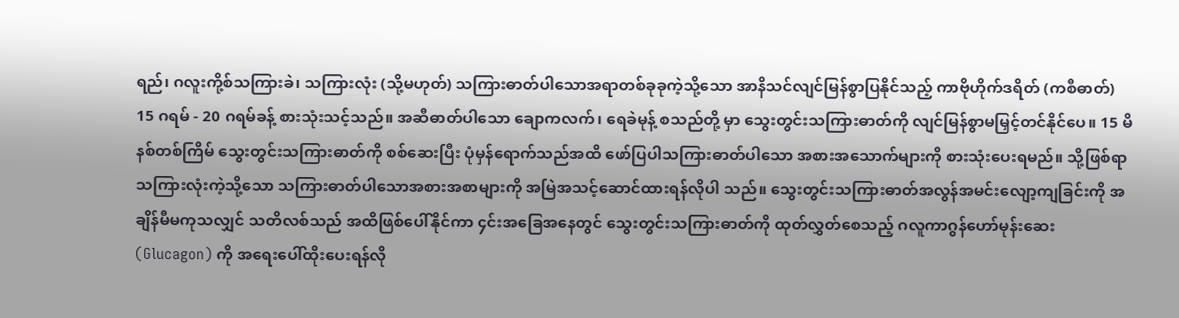ရည်၊ ဂလူးကို့စ်သကြားခဲ၊ သကြားလုံး (သို့မဟုတ်) သကြားဓာတ်ပါသောအရာတစ်ခုခုကဲ့သို့သော အာနိသင်လျင်မြန်စွာပြနိုင်သည့် ကာဗိုဟိုက်ဒရိတ် (ကစီဓာတ်) 15 ဂရမ် - 20 ဂရမ်ခန့် စားသုံးသင့်သည်။ အဆီဓာတ်ပါသော ချောကလက်၊ ရေခဲမုန့် စသည်တို့ မှာ သွေးတွင်းသကြားဓာတ်ကို လျင်မြန်စွာမမြှင့်တင်နိုင်ပေ။ 15 မိနစ်တစ်ကြိမ် သွေးတွင်းသကြားဓာတ်ကို စစ်ဆေးပြီး ပုံမှန်ရောက်သည်အထိ ဖော်ပြပါသကြားဓာတ်ပါသော အစားအသောက်များကို စားသုံးပေးရမည်။ သို့ဖြစ်ရာ သကြားလုံးကဲ့သို့သော သကြားဓာတ်ပါသောအစားအစာများကို အမြဲအသင့်ဆောင်ထားရန်လိုပါ သည်။ သွေးတွင်းသကြားဓာတ်အလွန်အမင်းလျော့ကျခြင်းကို အချိန်မီမကုသလျှင် သတိလစ်သည် အထိဖြစ်ပေါ်နိုင်ကာ ၄င်းအခြေအနေတွင် သွေးတွင်းသကြားဓာတ်ကို ထုတ်လွှတ်စေသည့် ဂလူကာဂွန်ဟော်မုန်းဆေး (Glucagon) ကို အရေးပေါ်ထိုးပေးရန်လို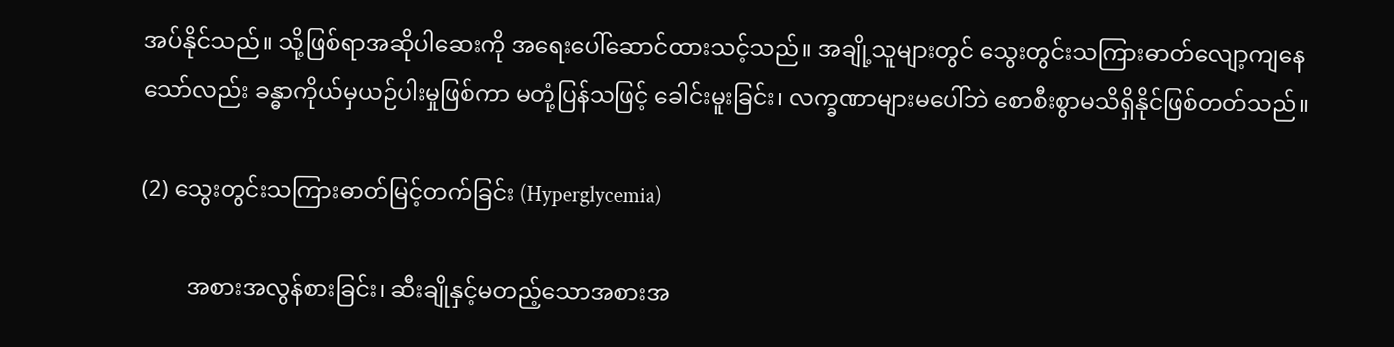အပ်နိုင်သည်။ သို့ဖြစ်ရာအဆိုပါဆေးကို အရေးပေါ်ဆောင်ထားသင့်သည်။ အချို့သူများတွင် သွေးတွင်းသကြားဓာတ်လျော့ကျနေသော်လည်း ခန္ဓာကိုယ်မှယဉ်ပါးမှုဖြစ်ကာ မတုံ့ပြန်သဖြင့် ခေါင်းမူးခြင်း၊ လက္ခဏာများမပေါ်ဘဲ စောစီးစွာမသိရှိနိုင်ဖြစ်တတ်သည်။

(2) သွေးတွင်းသကြားဓာတ်မြင့်တက်ခြင်း (Hyperglycemia)

        အစားအလွန်စားခြင်း၊ ဆီးချိုနှင့်မတည့်သောအစားအ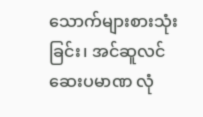သောက်များစားသုံးခြင်း၊ အင်ဆူလင်ဆေးပမာဏ လုံ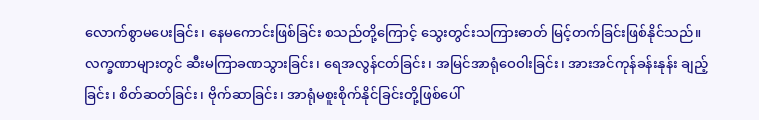လောက်စွာမပေးခြင်း၊ နေမကောင်းဖြစ်ခြင်း စသည်တို့ကြောင့် သွေးတွင်းသကြားဓာတ် မြင့်တက်ခြင်းဖြစ်နိုင်သည်။ လက္ခဏာများတွင် ဆီးမကြာခဏသွားခြင်း၊ ရေအလွန်ငတ်ခြင်း၊ အမြင်အာရုံဝေဝါးခြင်း၊ အားအင်ကုန်ခန်းနုန်း ချည့်ခြင်း၊ စိတ်ဆတ်ခြင်း၊ ဗိုက်ဆာခြင်း၊ အာရုံမစူးစိုက်နိုင်ခြင်းတို့ဖြစ်ပေါ်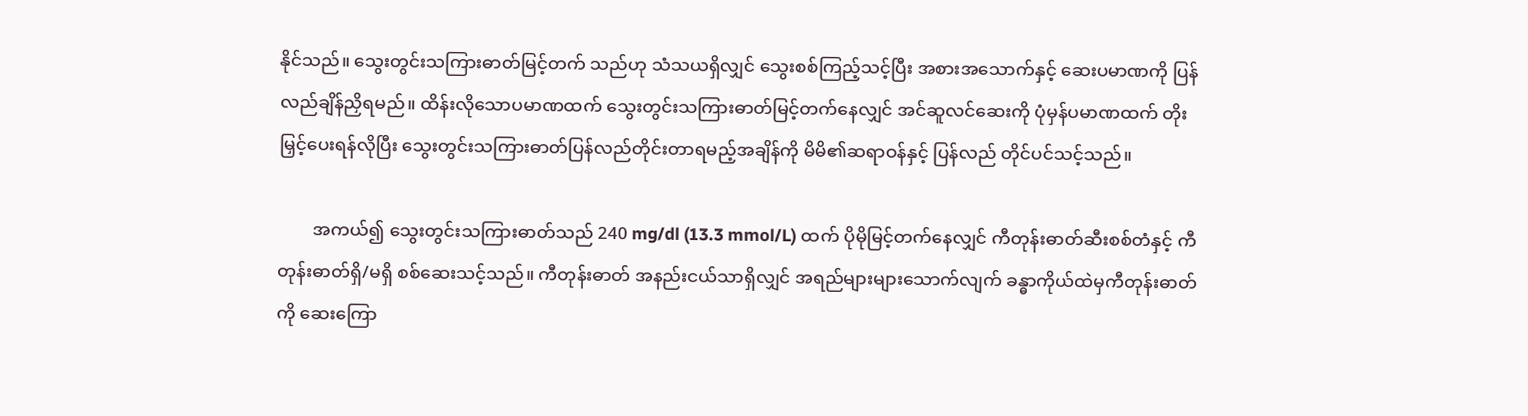နိုင်သည်။ သွေးတွင်းသကြားဓာတ်မြင့်တက် သည်ဟု သံသယရှိလျှင် သွေးစစ်ကြည့်သင့်ပြီး အစားအသောက်နှင့် ဆေးပမာဏကို ပြန်လည်ချိန်ညှိရမည်။ ထိန်းလိုသောပမာဏထက် သွေးတွင်းသကြားဓာတ်မြင့်တက်နေလျှင် အင်ဆူလင်ဆေးကို ပုံမှန်ပမာဏထက် တိုးမြှင့်ပေးရန်လိုပြီး သွေးတွင်းသကြားဓာတ်ပြန်လည်တိုင်းတာရမည့်အချိန်ကို မိမိ၏ဆရာဝန်နှင့် ပြန်လည် တိုင်ပင်သင့်သည်။

        အကယ်၍ သွေးတွင်းသကြားဓာတ်သည် 240 mg/dl (13.3 mmol/L) ထက် ပိုမိုမြင့်တက်နေလျှင် ကီတုန်းဓာတ်ဆီးစစ်တံနှင့် ကီတုန်းဓာတ်ရှိ/မရှိ စစ်ဆေးသင့်သည်။ ကီတုန်းဓာတ် အနည်းငယ်သာရှိလျှင် အရည်များများသောက်လျက် ခန္ဓာကိုယ်ထဲမှကီတုန်းဓာတ်ကို ဆေးကြော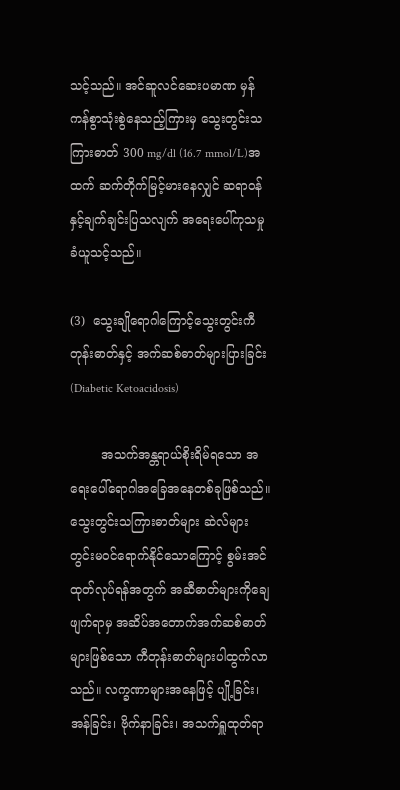သင့်သည်။ အင်ဆူလင်ဆေးပမာဏ မှန်ကန်စွာသုံးစွဲနေသည့်ကြားမှ သွေးတွင်းသကြားဓာတ် 300 mg/dl (16.7 mmol/L)အထက် ဆက်တိုက်မြင့်မားနေလျှင် ဆရာဝန်နှင့်ချက်ချင်းပြသလျက် အရေးပေါ်ကုသမှု ခံယူသင့်သည်။

(3)  သွေးချိုရောဂါကြောင့်သွေးတွင်းကီတုန်းဓာတ်နှင့် အက်ဆစ်ဓာတ်များပြားခြင်း (Diabetic Ketoacidosis)

        အသက်အန္တရာယ်စိုးရိမ်ရသော အရေးပေါ်ရောဂါအခြေအနေတစ်ခုဖြစ်သည်။ သွေးတွင်းသကြားဓာတ်များ ဆဲလ်များတွင်းမဝင်ရောက်နိုင်သောကြောင့် စွမ်းအင်ထုတ်လုပ်ရန်အတွက် အဆီဓာတ်များကိုချေဖျက်ရာမှ အဆိပ်အတောက်အက်ဆစ်ဓာတ်များဖြစ်သော ကီတုန်းဓာတ်များပါထွက်လာသည်။ လက္ခဏာများအနေဖြင့် ပျို့ခြင်း၊ အန်ခြင်း၊ ဗိုက်နာခြင်း၊ အသက်ရှူထုတ်ရာ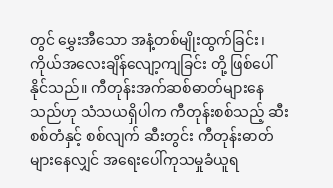တွင် မွှေးအီသော အနံ့တစ်မျိုးထွက်ခြင်း၊ ကိုယ်အလေးချိန်လျော့ကျခြင်း တို့ ဖြစ်ပေါ်နိုင်သည်။ ကီတုန်းအက်ဆစ်ဓာတ်များနေသည်ဟု သံသယရှိပါက ကီတုန်းစစ်သည့် ဆီးစစ်တံနှင့် စစ်လျက် ဆီးတွင်း ကီတုန်းဓာတ်များနေလျှင် အရေးပေါ်ကုသမှုခံယူရ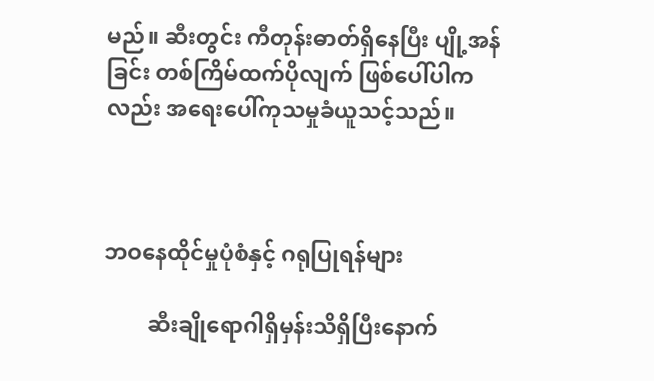မည်။ ဆီးတွင်း ကီတုန်းဓာတ်ရှိနေပြီး ပျို့အန်ခြင်း တစ်ကြိမ်ထက်ပိုလျက် ဖြစ်ပေါ်ပါကလည်း အရေးပေါ်ကုသမှုခံယူသင့်သည်။



ဘဝနေထိုင်မှုပုံစံနှင့် ဂရုပြုရန်များ

        ဆီးချိုရောဂါရှိမှန်းသိရှိပြီးနောက်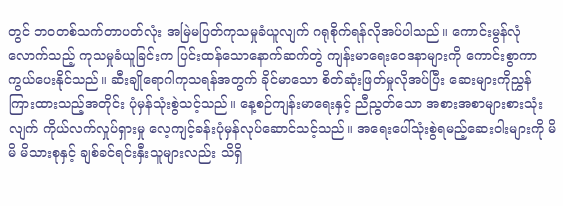တွင် ဘဝတစ်သက်တာပတ်လုံး အမြဲမပြတ်ကုသမှုခံယူလျက် ဂရုစိုက်ရန်လိုအပ်ပါသည်။ ကောင်းမွန်လုံလောက်သည့် ကုသမှုခံယူခြင်းက ပြင်းထန်သောနောက်ဆက်တွဲ ကျန်းမာရေးဝေဒနာများကို ကောင်းစွာကာကွယ်ပေးနိုင်သည်။ ဆီးချိုရောဂါကုသရန်အတွက် ခိုင်မာသော စိတ်ဆုံးဖြတ်မှုလိုအပ်ပြီး ဆေးများကိုညွှန်ကြားထားသည့်အတိုင်း ပုံမှန်သုံးစွဲသင့်သည်။ နေ့စဉ်ကျန်းမာရေးနှင့် ညီညွတ်သော အစားအစာများစားသုံးလျက် ကိုယ်လက်လှုပ်ရှားမှု လေ့ကျင့်ခန်းပုံမှန်လုပ်ဆောင်သင့်သည်။ အရေးပေါ်သုံးစွဲရမည့်ဆေးဝါးများကို မိမိ မိသားစုနှင့် ချစ်ခင်ရင်းနှီးသူများလည်း သိရှိ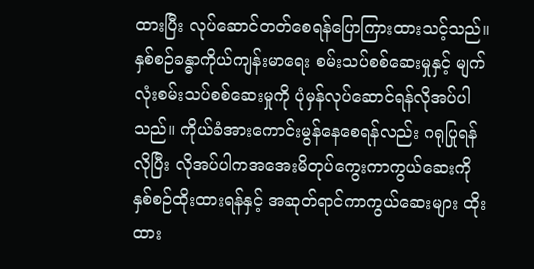ထားပြီး လုပ်ဆောင်တတ်စေရန်ပြောကြားထားသင့်သည်။ နှစ်စဉ်ခန္ဓာကိုယ်ကျန်းမာရေး စမ်းသပ်စစ်ဆေးမှုနှင့် မျက်လုံးစမ်းသပ်စစ်ဆေးမှုကို ပုံမှန်လုပ်ဆောင်ရန်လိုအပ်ပါသည်။ ကိုယ်ခံအားကောင်းမွန်နေစေရန်လည်း ဂရုပြုရန်လိုပြီး လိုအပ်ပါကအအေးမိတုပ်ကွေးကာကွယ်ဆေးကို နှစ်စဉ်ထိုးထားရန်နှင့် အဆုတ်ရာင်ကာကွယ်ဆေးများ ထိုးထား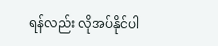ရန်လည်း လိုအပ်နိုင်ပါ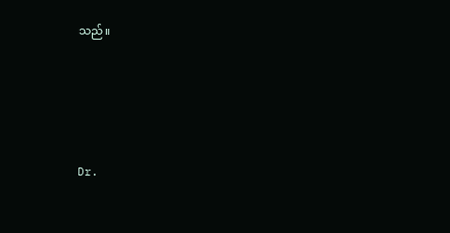သည်။





Dr.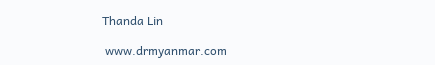Thanda Lin

 www.drmyanmar.com